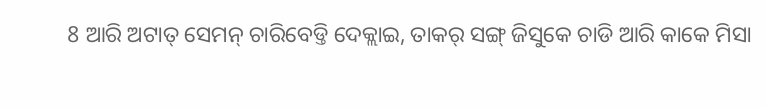8 ଆରି ଅଟାତ୍ ସେମନ୍ ଚାରିବେଡ୍ତି ଦେକ୍ଲାଇ, ତାକର୍ ସଙ୍ଗ୍ ଜିସୁକେ ଚାଡି ଆରି କାକେ ମିସା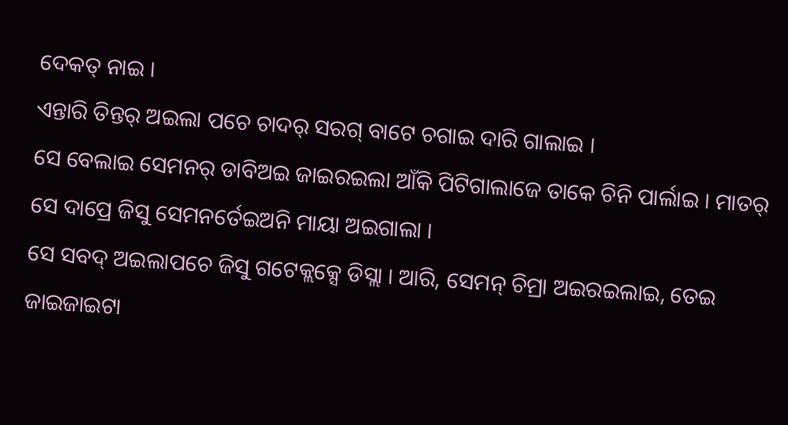ଦେକତ୍ ନାଇ ।
ଏନ୍ତାରି ତିନ୍ତର୍ ଅଇଲା ପଚେ ଚାଦର୍ ସରଗ୍ ବାଟେ ଚଗାଇ ଦାରି ଗାଲାଇ ।
ସେ ବେଲାଇ ସେମନର୍ ଡାବିଅଇ ଜାଇରଇଲା ଆଁକି ପିଟିଗାଲାଜେ ତାକେ ଚିନି ପାର୍ଲାଇ । ମାତର୍ ସେ ଦାପ୍ରେ ଜିସୁ ସେମନର୍ତେଇଅନି ମାୟା ଅଇଗାଲା ।
ସେ ସବଦ୍ ଅଇଲାପଚେ ଜିସୁ ଗଟେକ୍ଲକ୍ସେ ଡିସ୍ଲା । ଆରି, ସେମନ୍ ଚିମ୍ରା ଅଇରଇଲାଇ, ତେଇ ଜାଇଜାଇଟା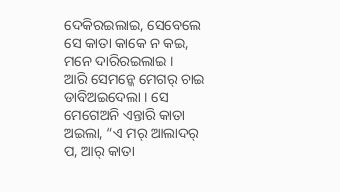ଦେକିରଇଲାଇ, ସେବେଲେ ସେ କାତା କାକେ ନ କଇ, ମନେ ଦାରିରଇଲାଇ ।
ଆରି ସେମନ୍କେ ମେଗର୍ ଚାଇ ଡାବିଅଇଦେଲା । ସେ ମେଗେଅନି ଏନ୍ତାରି କାତା ଅଇଲା, “ଏ ମର୍ ଆଲାଦର୍ ପ, ଆର୍ କାତା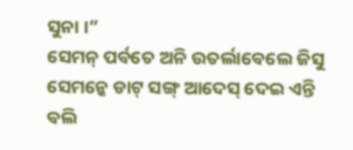ସୁନା ।”
ସେମନ୍ ପର୍ବତେ ଅନି ଉତର୍ଲାବେଲେ ଜିସୁ ସେମନ୍କେ ଡାଟ୍ ସଙ୍ଗ୍ ଆଦେସ୍ ଦେଇ ଏନ୍ତି ବଲି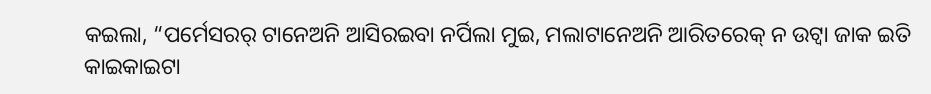କଇଲା, “ପର୍ମେସରର୍ ଟାନେଅନି ଆସିରଇବା ନର୍ପିଲା ମୁଇ, ମଲାଟାନେଅନି ଆରିତରେକ୍ ନ ଉଟ୍ବା ଜାକ ଇତି କାଇକାଇଟା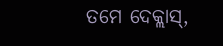ତମେ ଦେକ୍ଲାସ୍,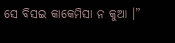ସେ ବିସଇ କାକେମିସା ନ କୁଆ ।”